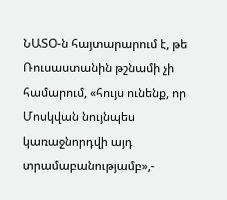ՆԱՏՕ-ն հայտարարում է, թե Ռուսաստանին թշնամի չի համարում, «հույս ունենք, որ Մոսկվան նույնպես կառաջնորդվի այդ տրամաբանությամբ»,-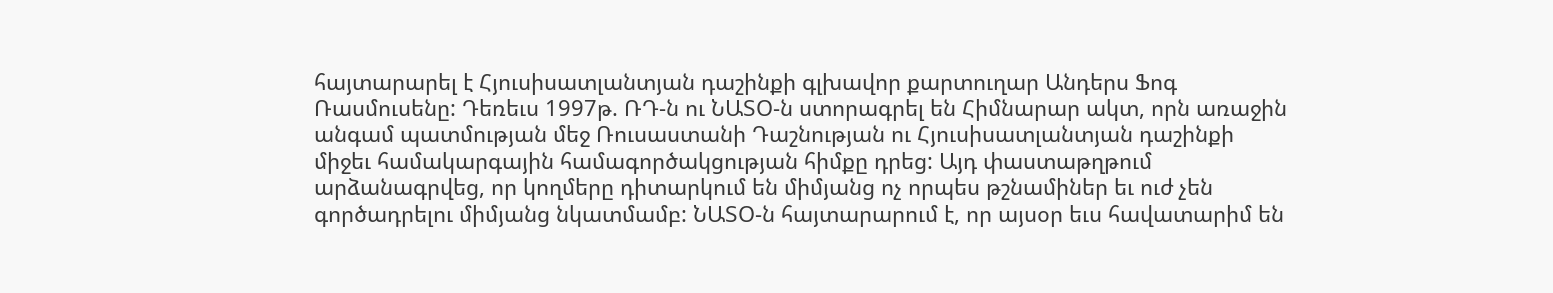հայտարարել է Հյուսիսատլանտյան դաշինքի գլխավոր քարտուղար Անդերս Ֆոգ Ռասմուսենը: Դեռեւս 1997թ. ՌԴ-ն ու ՆԱՏՕ-ն ստորագրել են Հիմնարար ակտ, որն առաջին անգամ պատմության մեջ Ռուսաստանի Դաշնության ու Հյուսիսատլանտյան դաշինքի միջեւ համակարգային համագործակցության հիմքը դրեց: Այդ փաստաթղթում արձանագրվեց, որ կողմերը դիտարկում են միմյանց ոչ որպես թշնամիներ եւ ուժ չեն գործադրելու միմյանց նկատմամբ: ՆԱՏՕ-ն հայտարարում է, որ այսօր եւս հավատարիմ են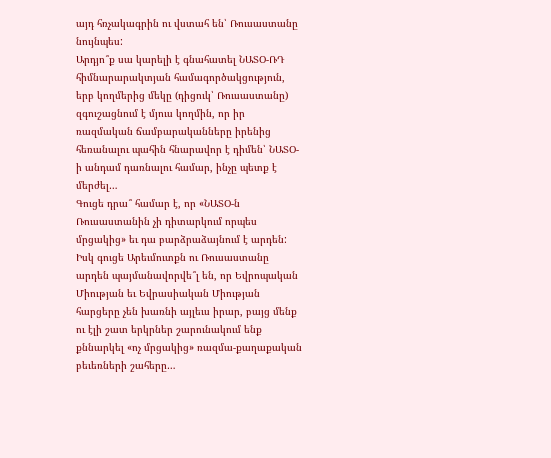այդ հռչակագրին ու վստահ են՝ Ռուսաստանը նույնպես:
Արդյո՞ք սա կարելի է գնահատել ՆԱՏՕ-ՌԴ հիմնարարակտյան համագործակցություն, երբ կողմերից մեկը (դիցուկ՝ Ռուսաստանը) զգուշացնում է մյուս կողմին, որ իր ռազմական ճամբարականները իրենից հեռանալու պահին հնարավոր է դիմեն՝ ՆԱՏՕ-ի անդամ դառնալու համար, ինչը պետք է մերժել…
Գուցե դրա՞ համար է, որ «ՆԱՏՕ-ն Ռուսաստանին չի դիտարկում որպես մրցակից» եւ դա բարձրաձայնում է արդեն: Իսկ գուցե Արեւմուտքն ու Ռուսաստանը արդեն պայմանավորվե՞լ են, որ Եվրոպական Միության եւ Եվրասիական Միության հարցերը չեն խառնի այլեւս իրար, բայց մենք ու էլի շատ երկրներ շարունակում ենք քննարկել «ոչ մրցակից» ռազմա-քաղաքական բեւեռների շահերը…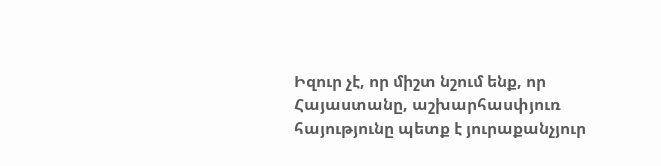Իզուր չէ, որ միշտ նշում ենք, որ Հայաստանը, աշխարհասփյուռ հայությունը պետք է յուրաքանչյուր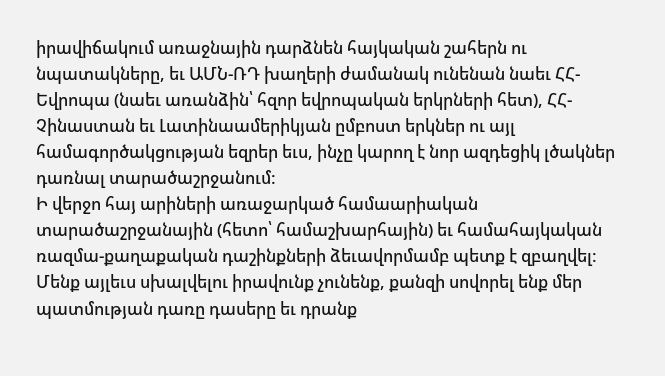իրավիճակում առաջնային դարձնեն հայկական շահերն ու նպատակները, եւ ԱՄՆ-ՌԴ խաղերի ժամանակ ունենան նաեւ ՀՀ-Եվրոպա (նաեւ առանձին՝ հզոր եվրոպական երկրների հետ), ՀՀ-Չինաստան եւ Լատինաամերիկյան ըմբոստ երկներ ու այլ համագործակցության եզրեր եւս, ինչը կարող է նոր ազդեցիկ լծակներ դառնալ տարածաշրջանում:
Ի վերջո հայ արիների առաջարկած համաարիական տարածաշրջանային (հետո՝ համաշխարհային) եւ համահայկական ռազմա-քաղաքական դաշինքների ձեւավորմամբ պետք է զբաղվել: Մենք այլեւս սխալվելու իրավունք չունենք, քանզի սովորել ենք մեր պատմության դառը դասերը եւ դրանք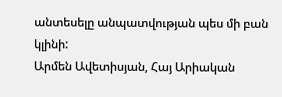անտեսելը անպատվության պես մի բան կլինի:
Արմեն Ավետիսյան, Հայ Արիական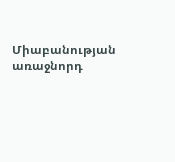Միաբանության առաջնորդ